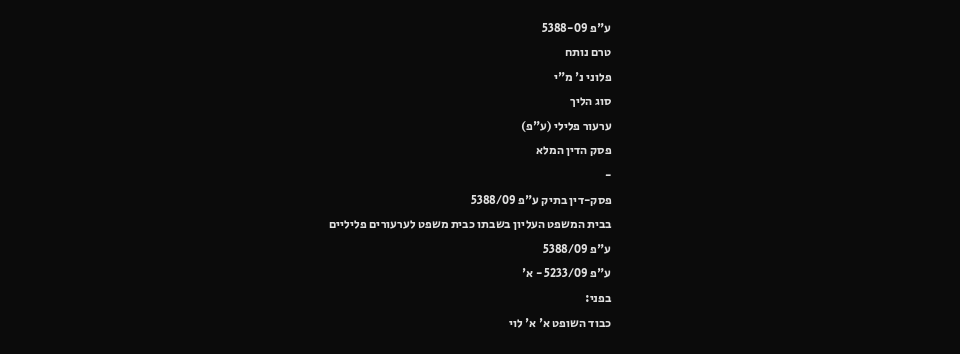ע"פ 5388-09
טרם נותח
פלוני נ' מ"י
סוג הליך
ערעור פלילי (ע"פ)
פסק הדין המלא
-
פסק-דין בתיק ע"פ 5388/09
בבית המשפט העליון בשבתו כבית משפט לערעורים פליליים
ע"פ 5388/09
ע"פ 5233/09 - א'
בפני:
כבוד השופט א' א' לוי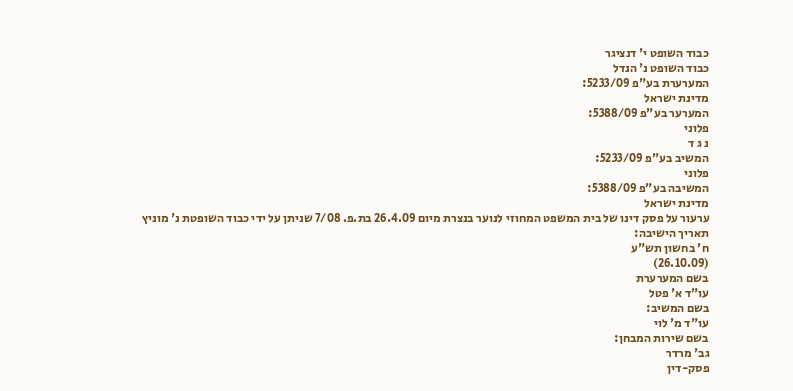כבוד השופט י' דנציגר
כבוד השופט נ' הנדל
המערערת בע"פ 5233/09:
מדינת ישראל
המערער בע"פ 5388/09:
פלוני
נ ג ד
המשיב בע"פ 5233/09:
פלוני
המשיבה בע"פ 5388/09:
מדינת ישראל
ערעור על פסק דינו של בית המשפט המחוזי לנוער בנצרת מיום 26.4.09 בת.פ. 7/08 שניתן על ידי כבוד השופטת נ' מוניץ
תאריך הישיבה:
ח' בחשון תש"ע
(26.10.09)
בשם המערערת
עו"ד א' פטל
בשם המשיב:
עו"ד מ' לוי
בשם שירות המבחן:
גב' מרדר
פסק-דין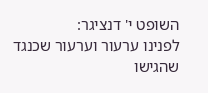השופט י' דנציגר:
לפנינו ערעור וערעור שכנגד שהגישו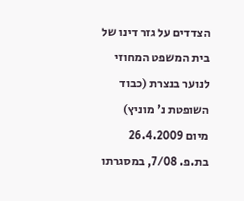הצדדים על גזר דינו של בית המשפט המחוזי לנוער בנצרת (כבוד השופטת נ' מוניץ) מיום 26.4.2009 בת.פ. 7/08, במסגרתו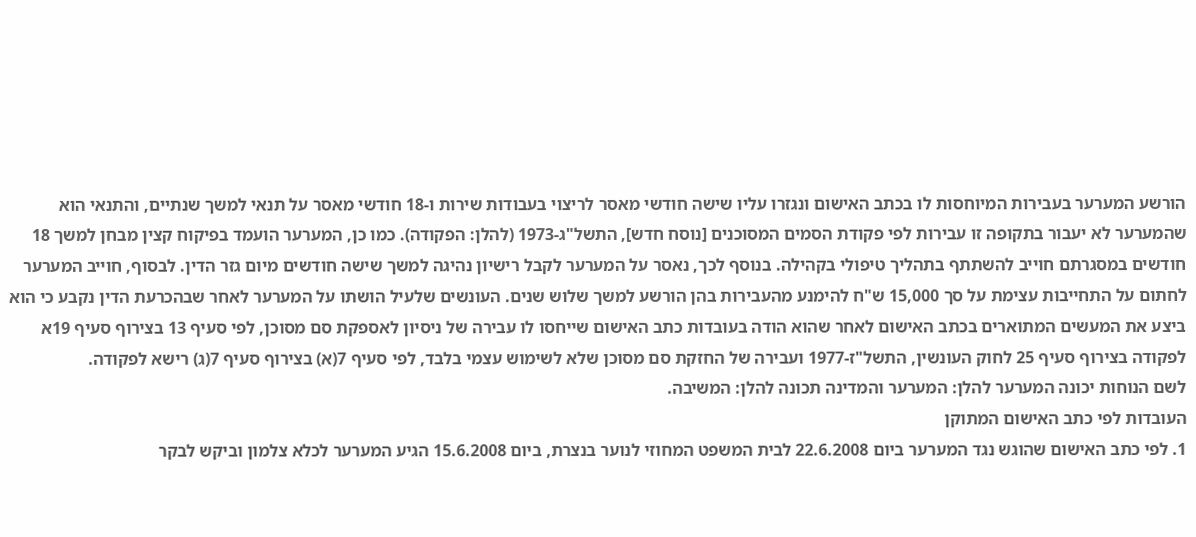הורשע המערער בעבירות המיוחסות לו בכתב האישום ונגזרו עליו שישה חודשי מאסר לריצוי בעבודות שירות ו-18 חודשי מאסר על תנאי למשך שנתיים, והתנאי הוא שהמערער לא יעבור בתקופה זו עבירות לפי פקודת הסמים המסוכנים [נוסח חדש], התשל"ג-1973 (להלן: הפקודה). כמו כן, המערער הועמד בפיקוח קצין מבחן למשך 18 חודשים במסגרתם חוייב להשתתף בתהליך טיפולי בקהילה. בנוסף לכך, נאסר על המערער לקבל רישיון נהיגה למשך שישה חודשים מיום גזר הדין. לבסוף, חוייב המערער לחתום על התחייבות עצימת על סך 15,000 ש"ח להימנע מהעבירות בהן הורשע למשך שלוש שנים. העונשים שלעיל הושתו על המערער לאחר שבהכרעת הדין נקבע כי הוא ביצע את המעשים המתוארים בכתב האישום לאחר שהוא הודה בעובדות כתב האישום שייחסו לו עבירה של ניסיון לאספקת סם מסוכן, לפי סעיף 13 בצירוף סעיף 19א לפקודה בצירוף סעיף 25 לחוק העונשין, התשל"ז-1977 ועבירה של החזקת סם מסוכן שלא לשימוש עצמי בלבד, לפי סעיף 7(א) בצירוף סעיף 7(ג) רישא לפקודה.
לשם הנוחות יכונה המערער להלן: המערער והמדינה תכונה להלן: המשיבה.
העובדות לפי כתב האישום המתוקן
1. לפי כתב האישום שהוגש נגד המערער ביום 22.6.2008 לבית המשפט המחוזי לנוער בנצרת, ביום 15.6.2008 הגיע המערער לכלא צלמון וביקש לבקר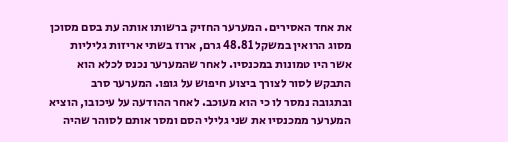את אחד האסירים. המערער החזיק ברשותו אותה עת בסם מסוכן מסוג הרואין במשקל 48.81 גרם, ארוז בשתי אריזות גליליות אשר היו טמונות במכנסיו. לאחר שהמערער נכנס לכלא הוא התבקש לסור לצורך ביצוע חיפוש על גופו. המערער סרב ובתגובה נמסר לו כי הוא מעוכב. לאחר ההודעה על עיכובו, הוציא המערער ממכנסיו את שני גלילי הסם ומסר אותם לסוהר שהיה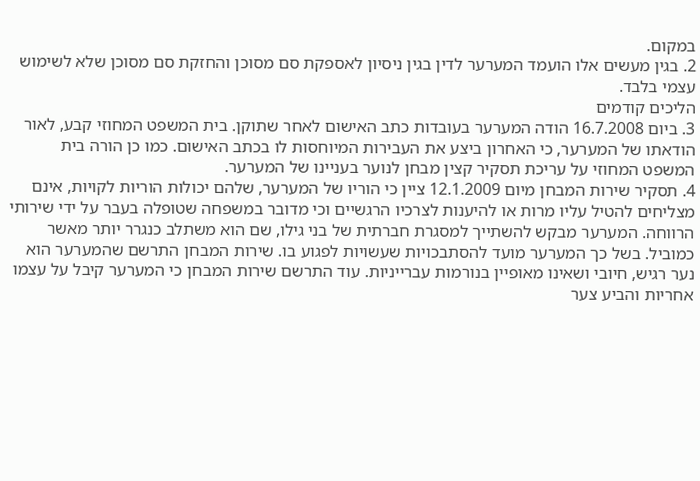במקום.
2. בגין מעשים אלו הועמד המערער לדין בגין ניסיון לאספקת סם מסוכן והחזקת סם מסוכן שלא לשימוש עצמי בלבד.
הליכים קודמים
3. ביום 16.7.2008 הודה המערער בעובדות כתב האישום לאחר שתוקן. בית המשפט המחוזי קבע, לאור הודאתו של המערער, כי האחרון ביצע את העבירות המיוחסות לו בכתב האישום. כמו כן הורה בית המשפט המחוזי על עריכת תסקיר קצין מבחן לנוער בעניינו של המערער.
4. תסקיר שירות המבחן מיום 12.1.2009 ציין כי הוריו של המערער, שלהם יכולות הוריות לקויות, אינם מצליחים להטיל עליו מרות או להיענות לצרכיו הרגשיים וכי מדובר במשפחה שטופלה בעבר על ידי שירותי הרווחה. המערער מבקש להשתייך למסגרת חברתית של בני גילו, שם הוא משתלב כנגרר יותר מאשר כמוביל. בשל כך המערער מועד להסתבכויות שעשויות לפגוע בו. שירות המבחן התרשם שהמערער הוא נער רגיש, חיובי ושאינו מאופיין בנורמות עברייניות. עוד התרשם שירות המבחן כי המערער קיבל על עצמו אחריות והביע צער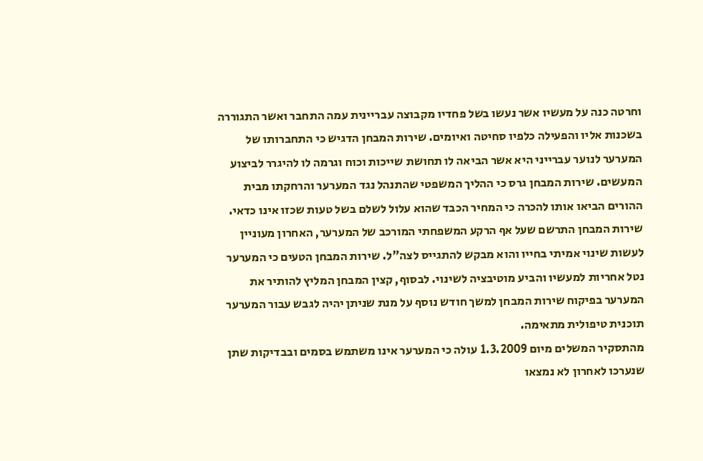וחרטה כנה על מעשיו אשר נעשו בשל פחדיו מקבוצה עבריינית עמה התחבר ואשר התגוררה בשכנות אליו והפעילה כלפיו סחיטה ואיומים. שירות המבחן הדגיש כי התחברותו של המערער לנוער עברייני היא אשר הביאה לו תחושת שייכות וכוח וגרמה לו להיגרר לביצוע המעשים. שירות המבחן גרס כי ההליך המשפטי שהתנהל נגד המערער והרחקתו מבית ההורים הביאו אותו להכרה כי המחיר הכבד שהוא עלול לשלם בשל טעות שכזו אינו כדאי. שירות המבחן התרשם שעל אף הרקע המשפחתי המורכב של המערער, האחרון מעוניין לעשות שינוי אמיתי בחייו והוא מבקש להתגייס לצה"ל. שירות המבחן הטעים כי המערער נטל אחריות למעשיו והביע מוטיבציה לשינוי. לבסוף, קצין המבחן המליץ להותיר את המערער בפיקוח שירות המבחן למשך חודש נוסף על מנת שניתן יהיה לגבש עבור המערער תוכנית טיפולית מתאימה.
מהתסקיר המשלים מיום 1.3.2009 עולה כי המערער אינו משתמש בסמים ובבדיקות שתן שנערכו לאחרון לא נמצאו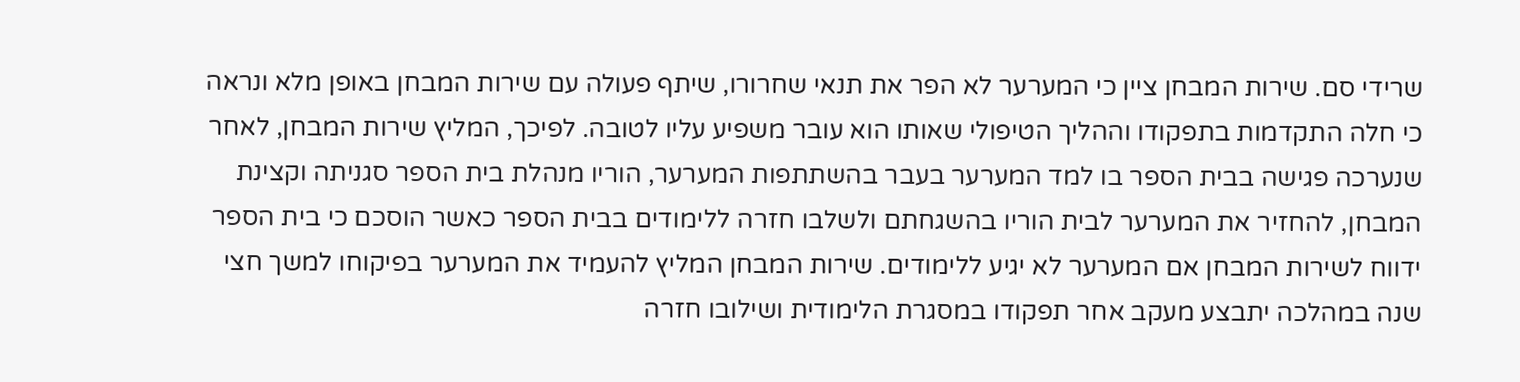שרידי סם. שירות המבחן ציין כי המערער לא הפר את תנאי שחרורו, שיתף פעולה עם שירות המבחן באופן מלא ונראה כי חלה התקדמות בתפקודו וההליך הטיפולי שאותו הוא עובר משפיע עליו לטובה. לפיכך, המליץ שירות המבחן, לאחר שנערכה פגישה בבית הספר בו למד המערער בעבר בהשתתפות המערער, הוריו מנהלת בית הספר סגניתה וקצינת המבחן, להחזיר את המערער לבית הוריו בהשגחתם ולשלבו חזרה ללימודים בבית הספר כאשר הוסכם כי בית הספר ידווח לשירות המבחן אם המערער לא יגיע ללימודים. שירות המבחן המליץ להעמיד את המערער בפיקוחו למשך חצי שנה במהלכה יתבצע מעקב אחר תפקודו במסגרת הלימודית ושילובו חזרה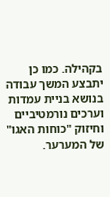בקהילה. כמו כן יתבצע המשך עבודה בנושא בניית עמדות וערכים נורמטיביים וחיזוק "כוחות האגו" של המערער.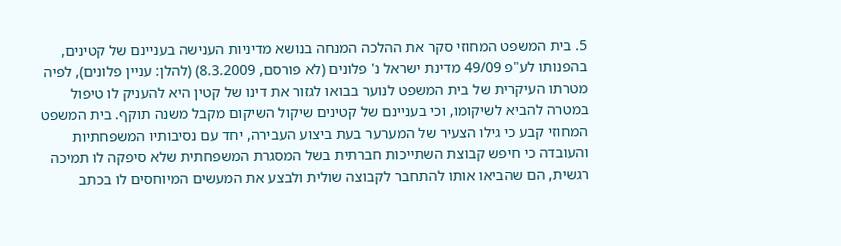5. בית המשפט המחוזי סקר את ההלכה המנחה בנושא מדיניות הענישה בעניינם של קטינים, בהפנותו לע"פ 49/09 מדינת ישראל נ' פלונים (לא פורסם, 8.3.2009) (להלן: עניין פלונים), לפיה מטרתו העיקרית של בית המשפט לנוער בבואו לגזור את דינו של קטין היא להעניק לו טיפול במטרה להביא לשיקומו, וכי בעניינם של קטינים שיקול השיקום מקבל משנה תוקף. בית המשפט המחוזי קבע כי גילו הצעיר של המערער בעת ביצוע העבירה, יחד עם נסיבותיו המשפחתיות והעובדה כי חיפש קבוצת השתייכות חברתית בשל המסגרת המשפחתית שלא סיפקה לו תמיכה רגשית, הם שהביאו אותו להתחבר לקבוצה שולית ולבצע את המעשים המיוחסים לו בכתב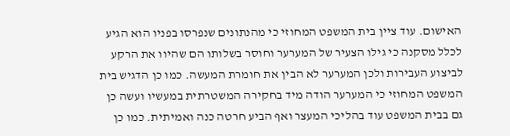האישום. עוד ציין בית המשפט המחוזי כי מהנתונים שנפרסו בפניו הוא הגיע לכלל מסקנה כי גילו הצעיר של המערער וחוסר בשלותו הם שהיוו את הרקע לביצוע העבירות ולכן המערער לא הבין את חומרת המעשה. כמו כן הדגיש בית המשפט המחוזי כי המערער הודה מיד בחקירה המשטרתית במעשיו ועשה כן גם בבית המשפט עוד בהליכי המעצר ואף הביע חרטה כנה ואמיתית. כמו כן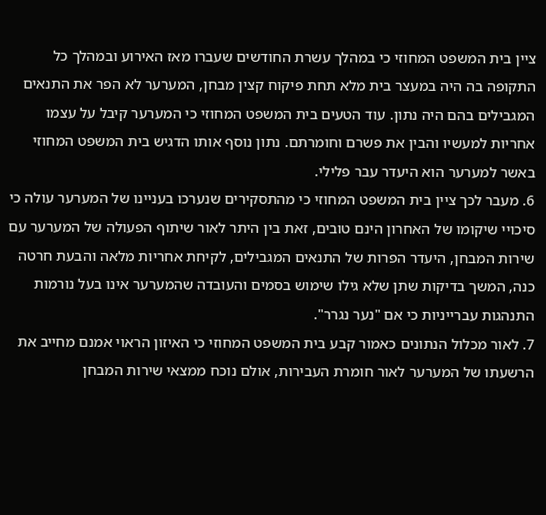ציין בית המשפט המחוזי כי במהלך עשרת החודשים שעברו מאז האירוע ובמהלך כל התקופה בה היה במעצר בית מלא תחת פיקוח קצין מבחן, המערער לא הפר את התנאים המגבילים בהם היה נתון. עוד הטעים בית המשפט המחוזי כי המערער קיבל על עצמו אחריות למעשיו והבין את פשרם וחומרתם. נתון נוסף אותו הדגיש בית המשפט המחוזי באשר למערער הוא היעדר עבר פלילי.
6. מעבר לכך ציין בית המשפט המחוזי כי מהתסקירים שנערכו בעניינו של המערער עולה כי סיכויי שיקומו של האחרון הינם טובים, זאת בין היתר לאור שיתוף הפעולה של המערער עם שירות המבחן, היעדר הפרות של התנאים המגבילים, לקיחת אחריות מלאה והבעת חרטה כנה, המשך בדיקות שתן שלא גילו שימוש בסמים והעובדה שהמערער אינו בעל נורמות התנהגות עברייניות כי אם "נער נגרר".
7. לאור מכלול הנתונים כאמור קבע בית המשפט המחוזי כי האיזון הראוי אמנם מחייב את הרשעתו של המערער לאור חומרת העבירות, אולם נוכח ממצאי שירות המבחן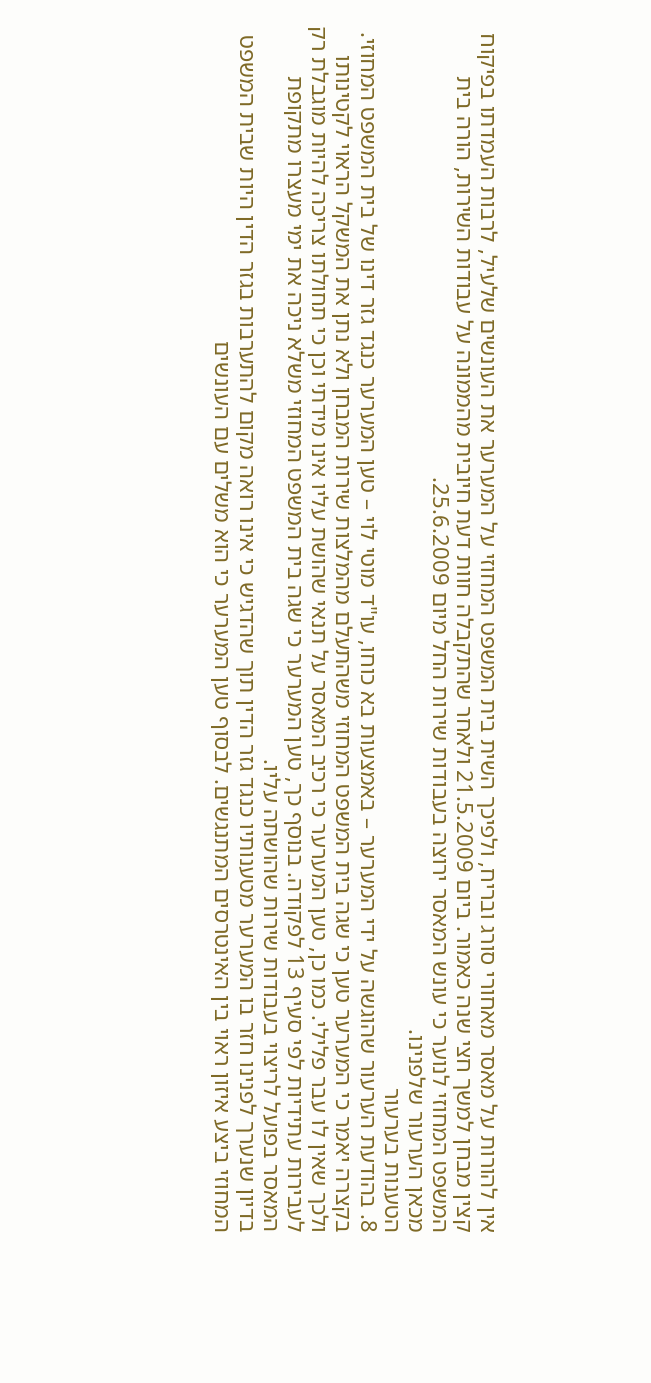אין להורות על מאסר מאחורי סורג ובריח, ולפיכך השית בית המשפט המחוזי על המערער את העונשים שלעיל, לרבות העמדתו בפיקוח קצין מבחן למשך חצי שנה כאמור. ביום 21.5.2009 ולאחר שהתקבלה חוות דעת חיובית מהממונה על עבודות השירות, הורה בית המשפט המחוזי לנוער כי עונש המאסר ירוצה בעבודות שירות החל מיום 25.6.2009.
מכאן הערעור שלפנינו.
הטענות בערעור
8. בהודעת הערעור שהוגשה על ידי המערער – באמצעות בא כוחו, עו"ד מוטי לוי – טען המערער כנגד גזר דינו של בית המשפט המחוזי. בקצרה יאמר כי המערער טען כי שגה בית המשפט המחוזי משהתעלם מהמלצות שירות המבחן ולא נתן את המשקל הראוי לקטינותו ולכך שאין לו עבר פלילי. כמו כן, טען המערער כי רכיב המאסר על תנאי שהושת עליו אינו מידתי וכן כי תחולתו צריכה להיות מוגבלת רק לעבירות עתידיות לפי סעיף 13 לפקודה. בנוסף כך, טען המערער כי שגה בית המשפט המחוזי משלא ניכה את ימי מעצרו מתקופת המאסר בפועל לריצוי בעבודות שירות שהושתה עליו.
בדיון שנערך לפנינו חזר בו המערער מטענותיו כנגד גזר הדין תוך שהדגיש כי אינו רואה מקום להתערבות בגזר הדין היות שבית המשפט המחוזי ביצע איזון ראוי בין האינטרסים המתנגשים. לבסוף טען המערער כי הוא משלים עם העונשים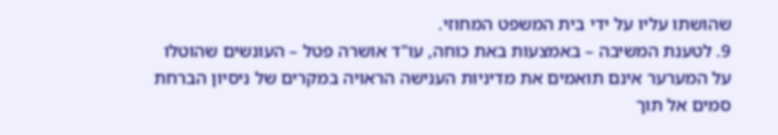שהושתו עליו על ידי בית המשפט המחוזי.
9. לטענת המשיבה – באמצעות באת כוחה, עו"ד אושרה פטל – העונשים שהוטלו על המערער אינם תואמים את מדיניות הענישה הראויה במקרים של ניסיון הברחת סמים אל תוך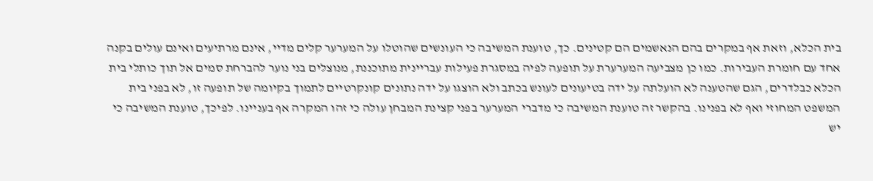בית הכלא, וזאת אף במקרים בהם הנאשמים הם קטינים. כך, טוענת המשיבה כי העונשים שהוטלו על המערער קלים מדיי, אינם מרתיעים ואינם עולים בקנה אחד עם חומרת העבירות. כמו כן מצביעה המערערת על תופעה לפיה במסגרת פעילות עבריינית מתוכננת, מנוצלים בני נוער להברחת סמים אל תוך כותלי בית הכלא כבלדרים, הגם שהטענה לא הועלתה על ידה בטיעונים לעונש בכתב ולא הוצגו על ידה נתונים קונקרטיים לתמוך בקיומה של תופעה זו, לא בפני בית המשפט המחוזי ואף לא בפנינו. בהקשר זה טוענת המשיבה כי מדברי המערער בפני קצינת המבחן עולה כי זהו המקרה אף בעניינו. לפיכך, טוענת המשיבה כי יש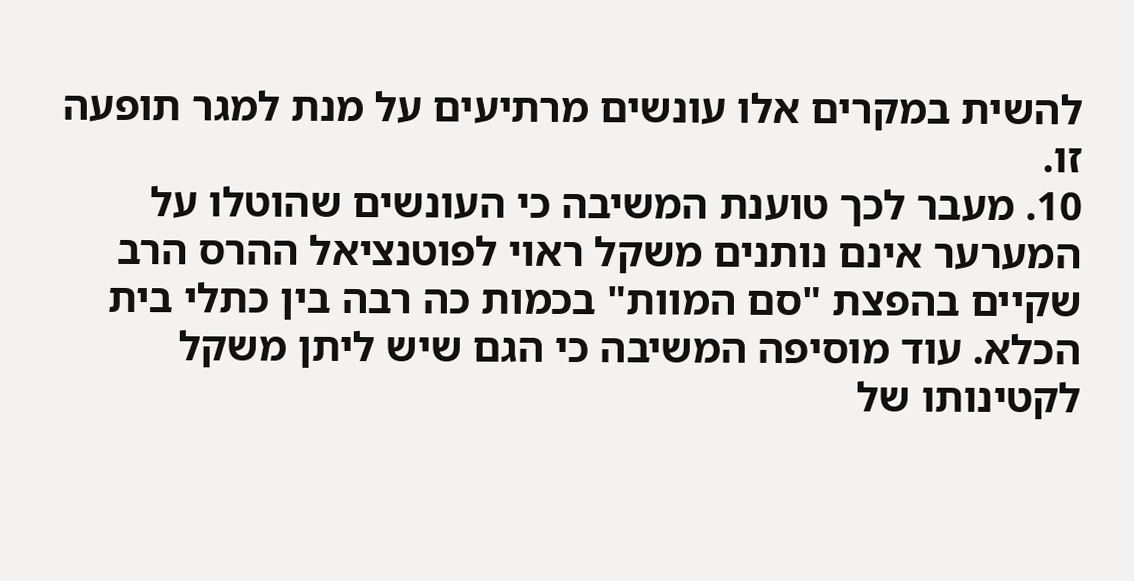להשית במקרים אלו עונשים מרתיעים על מנת למגר תופעה זו.
10. מעבר לכך טוענת המשיבה כי העונשים שהוטלו על המערער אינם נותנים משקל ראוי לפוטנציאל ההרס הרב שקיים בהפצת "סם המוות" בכמות כה רבה בין כתלי בית הכלא. עוד מוסיפה המשיבה כי הגם שיש ליתן משקל לקטינותו של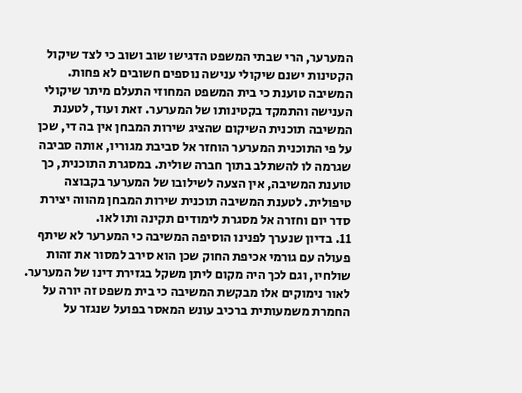המערער, הרי שבתי המשפט הדגישו שוב ושוב כי לצד שיקול הקטינות ישנם שיקולי ענישה נוספים חשובים לא פחות. המשיבה טוענת כי בית המשפט המחוזי התעלם מיתר שיקולי הענישה והתמקד בקטינותו של המערער. זאת ועוד, לטענת המשיבה תוכנית השיקום שהציג שירות המבחן אין בה די, שכן על פי התוכנית המערער הוחזר אל סביבת מגוריו, אותה סביבה שגרמה לו להשתלב בתוך חברה שולית. במסגרת התוכנית, כך טוענת המשיבה, אין הצעה לשילובו של המערער בקבוצה טיפולית. לטענת המשיבה תוכנית שירות המבחן מהווה יצירת סדר יום וחזרה אל מסגרת לימודים תקינה ותו לאו.
11. בדיון שנערך לפנינו הוסיפה המשיבה כי המערער לא שיתף פעולה עם גורמי אכיפת החוק שכן הוא סירב למסור את זהות שולחיו, וגם לכך היה מקום ליתן משקל בגזירת דינו של המערער. לאור נימוקים אלו מבקשת המשיבה כי בית משפט זה יורה על החמרת משמעותית ברכיב עונש המאסר בפועל שנגזר על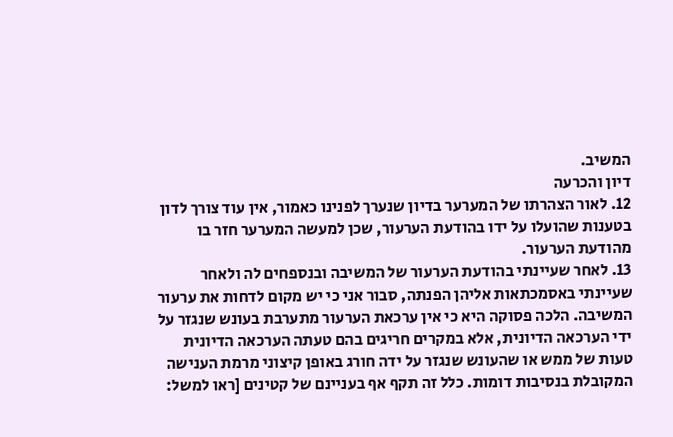המשיב.
דיון והכרעה
12. לאור הצהרתו של המערער בדיון שנערך לפנינו כאמור, אין עוד צורך לדון בטענות שהועלו על ידו בהודעת הערעור, שכן למעשה המערער חזר בו מהודעת הערעור.
13. לאחר שעיינתי בהודעת הערעור של המשיבה ובנספחים לה ולאחר שעיינתי באסמכתאות אליהן הפנתה, סבור אני כי יש מקום לדחות את ערעור המשיבה. הלכה פסוקה היא כי אין ערכאת הערעור מתערבת בעונש שנגזר על ידי הערכאה הדיונית, אלא במקרים חריגים בהם טעתה הערכאה הדיונית טעות של ממש או שהעונש שנגזר על ידה חורג באופן קיצוני מרמת הענישה המקובלת בנסיבות דומות. כלל זה תקף אף בעניינם של קטינים [ראו למשל: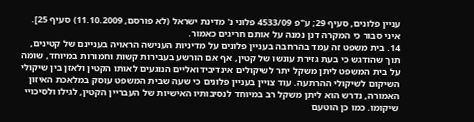עניין פלונים, סעיף 29; ע"פ 4533/09 פלוני נ' מדינת ישראל (לא פורסם, 11.10.2009) סעיף 25]. איני סבור כי המקרה דנן נמנה על אותם חריגים כאמור.
14. בית משפט זה עמד בהרחבה בעניין פלונים על מדיניות הענישה הראויה בעניינם של קטינים, תוך שהודגש כי בעת גזירת עונשו של קטין, אף אם הורשע בעבירות קשות וחמורות במיוחד, שומה על בית המשפט ליתן משקל יתר לשיקולים אינדיבידואליים הנוגעים לאותו הקטין ולאזן בין שיקולי השיקום לשיקולי ההרתעה. עוד צויין בעניין פלונים כי שעה שבית המשפט עוסק במלאכת האיזון האמורה, נדרש הוא ליתן משקל רב במיוחד לנסיבותיו האישיות של העבריין הקטין, לגילו ולסיכויי שיקומו. כמו כן הוטעם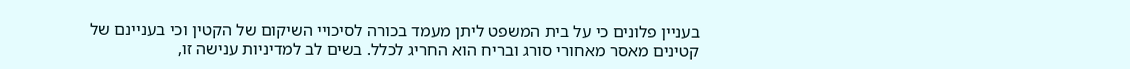בעניין פלונים כי על בית המשפט ליתן מעמד בכורה לסיכויי השיקום של הקטין וכי בעניינם של קטינים מאסר מאחורי סורג ובריח הוא החריג לכלל. בשים לב למדיניות ענישה זו,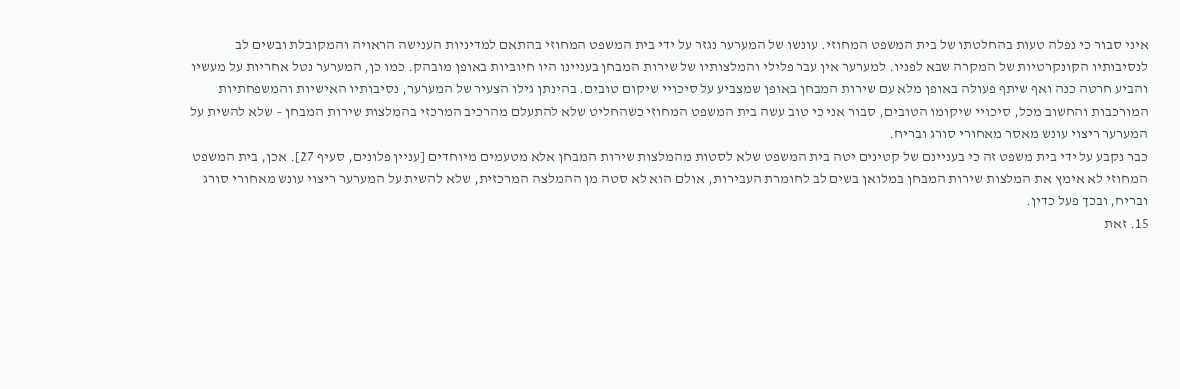איני סבור כי נפלה טעות בהחלטתו של בית המשפט המחוזי. עונשו של המערער נגזר על ידי בית המשפט המחוזי בהתאם למדיניות הענישה הראויה והמקובלת ובשים לב לנסיבותיו הקונקרטיות של המקרה שבא לפניו. למערער אין עבר פלילי והמלצותיו של שירות המבחן בעניינו היו חיוביות באופן מובהק. כמו כן, המערער נטל אחריות על מעשיו והביע חרטה כנה ואף שיתף פעולה באופן מלא עם שירות המבחן באופן שמצביע על סיכויי שיקום טובים. בהינתן גילו הצעיר של המערער, נסיבותיו האישיות והמשפחתיות המורכבות והחשוב מכל, סיכויי שיקומו הטובים, סבור אני כי טוב עשה בית המשפט המחוזי כשהחליט שלא להתעלם מהרכיב המרכזי בהמלצות שירות המבחן – שלא להשית על המערער ריצוי עונש מאסר מאחורי סורג ובריח.
כבר נקבע על ידי בית משפט זה כי בעניינם של קטינים יטה בית המשפט שלא לסטות מהמלצות שירות המבחן אלא מטעמים מיוחדים [עניין פלונים, סעיף 27]. אכן, בית המשפט המחוזי לא אימץ את המלצות שירות המבחן במלואן בשים לב לחומרת העבירות, אולם הוא לא סטה מן ההמלצה המרכזית, שלא להשית על המערער ריצוי עונש מאחורי סורג ובריח, ובכך פעל כדין.
15. זאת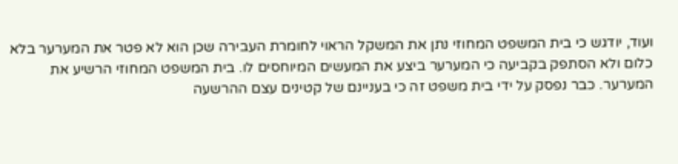ועוד, יודגש כי בית המשפט המחוזי נתן את המשקל הראוי לחומרת העבירה שכן הוא לא פטר את המערער בלא כלום ולא הסתפק בקביעה כי המערער ביצע את המעשים המיוחסים לו. בית המשפט המחוזי הרשיע את המערער. כבר נפסק על ידי בית משפט זה כי בעניינם של קטינים עצם ההרשעה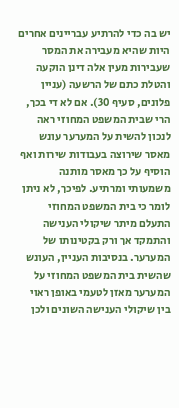יש בה כדי להרתיע עבריינים אחרים היות שהיא מעבירה את המסר שעבירות מעין אלה דינן הוקעה והטלת כתם של הרשעה (עניין פלונים, סעיף 30). אם לא די בכך, הרי שבית המשפט המחוזי ראה לנכון להשית על המערער עונש מאסר שירוצה בעבודות שירות ואף הוסיף על כך מאסר מותנה משמעותי ומרתיע. לפיכך, לא ניתן לומר כי בית המשפט המחוזי התעלם מיתר שיקולי הענישה והתמקד אך ורק בקטינותו של המערער. בנסיבות העניין, העונש שהשית בית המשפט המחוזי על המערער מאזן לטעמי באופן ראוי בין שיקולי הענישה השונים ולכן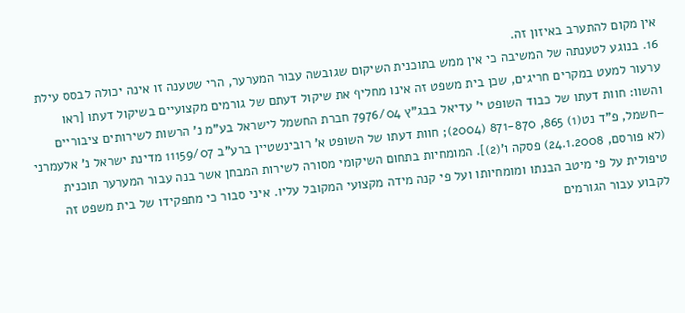אין מקום להתערב באיזון זה.
16. בנוגע לטענתה של המשיבה כי אין ממש בתוכנית השיקום שגובשה עבור המערער, הרי שטענה זו אינה יכולה לבסס עילת ערעור למעט במקרים חריגים, שכן בית משפט זה אינו מחליף את שיקול דעתם של גורמים מקצועיים בשיקול דעתו [ראו והשוו: חוות דעתו של כבוד השופט י' עדיאל בבג"ץ 7976/04 חברת החשמל לישראל בע"מ נ' הרשות לשירותים ציבוריים –חשמל, פ"ד נט(1) 865, 871-870 (2004); חוות דעתו של השופט א' רובינשטיין ברע"ב 11159/07 מדינת ישראל נ' אלעמרני (לא פורסם, 24.1.2008) פסקה ו'(2)]. המומחיות בתחום השיקומי מסורה לשירות המבחן אשר בנה עבור המערער תוכנית טיפולית על פי מיטב הבנתו ומומחיותו ועל פי קנה מידה מקצועי המקובל עליו. איני סבור כי מתפקידו של בית משפט זה לקבוע עבור הגורמים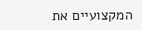המקצועיים את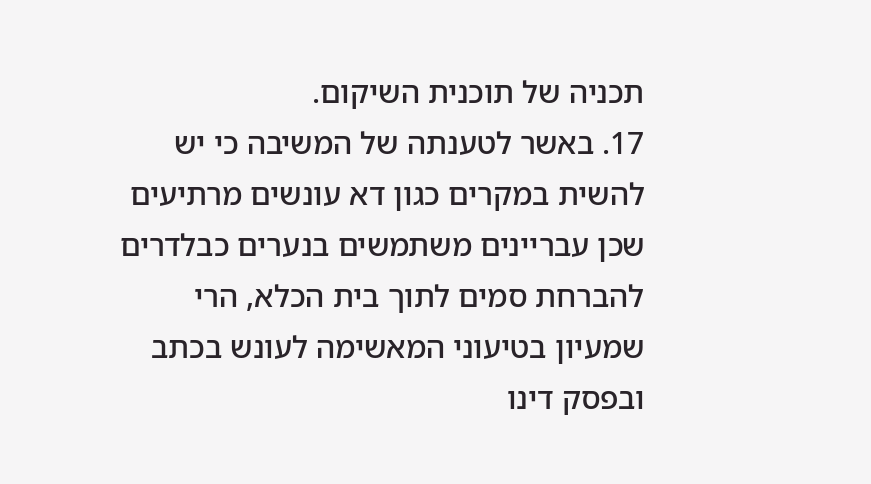תכניה של תוכנית השיקום.
17. באשר לטענתה של המשיבה כי יש להשית במקרים כגון דא עונשים מרתיעים שכן עבריינים משתמשים בנערים כבלדרים להברחת סמים לתוך בית הכלא, הרי שמעיון בטיעוני המאשימה לעונש בכתב ובפסק דינו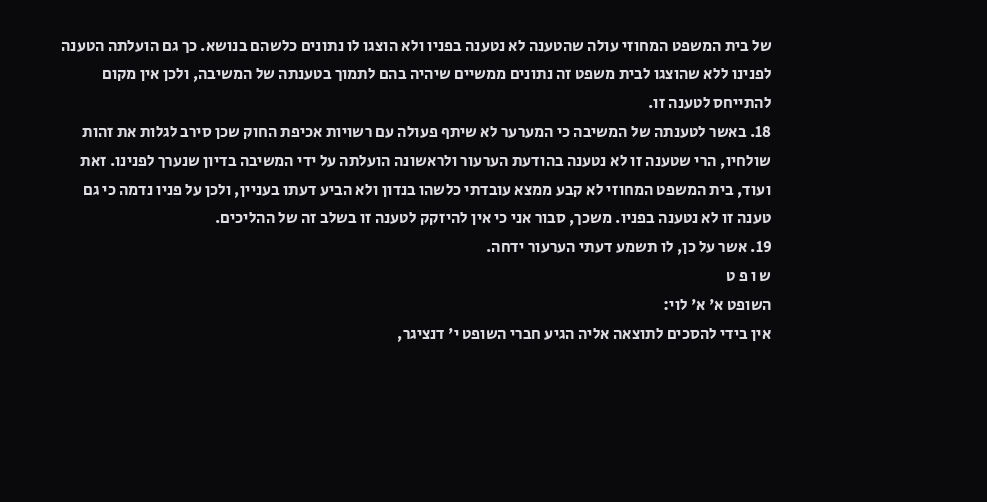של בית המשפט המחוזי עולה שהטענה לא נטענה בפניו ולא הוצגו לו נתונים כלשהם בנושא. כך גם הועלתה הטענה לפנינו ללא שהוצגו לבית משפט זה נתונים ממשיים שיהיה בהם לתמוך בטענתה של המשיבה, ולכן אין מקום להתייחס לטענה זו.
18. באשר לטענתה של המשיבה כי המערער לא שיתף פעולה עם רשויות אכיפת החוק שכן סירב לגלות את זהות שולחיו, הרי שטענה זו לא נטענה בהודעת הערעור ולראשונה הועלתה על ידי המשיבה בדיון שנערך לפנינו. זאת ועוד, בית המשפט המחוזי לא קבע ממצא עובדתי כלשהו בנדון ולא הביע דעתו בעניין, ולכן על פניו נדמה כי גם טענה זו לא נטענה בפניו. משכך, סבור אני כי אין להיזקק לטענה זו בשלב זה של ההליכים.
19. אשר על כן, לו תשמע דעתי הערעור ידחה.
ש ו פ ט
השופט א' א' לוי:
אין בידי להסכים לתוצאה אליה הגיע חברי השופט י' דנציגר,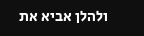ולהלן אביא את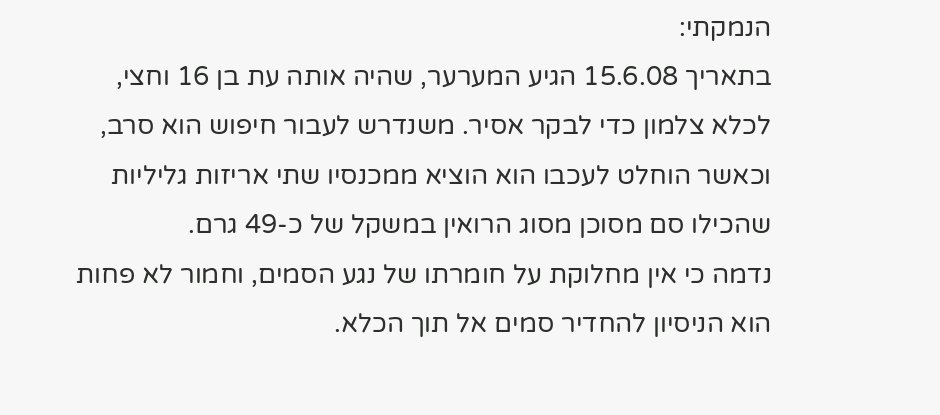הנמקתי:
בתאריך 15.6.08 הגיע המערער, שהיה אותה עת בן 16 וחצי, לכלא צלמון כדי לבקר אסיר. משנדרש לעבור חיפוש הוא סרב, וכאשר הוחלט לעכבו הוא הוציא ממכנסיו שתי אריזות גליליות שהכילו סם מסוכן מסוג הרואין במשקל של כ-49 גרם.
נדמה כי אין מחלוקת על חומרתו של נגע הסמים, וחמור לא פחות הוא הניסיון להחדיר סמים אל תוך הכלא.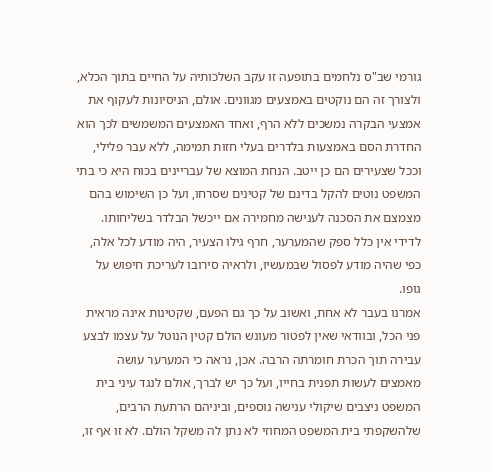גורמי שב"ס נלחמים בתופעה זו עקב השלכותיה על החיים בתוך הכלא, ולצורך זה הם נוקטים באמצעים מגוונים. אולם, הניסיונות לעקוף את אמצעי הבקרה נמשכים ללא הרף, ואחד האמצעים המשמשים לכך הוא החדרת הסם באמצעות בלדרים בעלי חזות תמימה, ללא עבר פלילי, וככל שצעירים הם כן ייטב. הנחת המוצא של עבריינים בכוח היא כי בתי המשפט נוטים להקל בדינם של קטינים שסרחו, ועל כן השימוש בהם מצמצם את הסכנה לענישה מחמירה אם ייכשל הבלדר בשליחותו. לדידי אין כלל ספק שהמערער, חרף גילו הצעיר, היה מודע לכל אלה, כפי שהיה מודע לפסול שבמעשיו, ולראיה סירובו לעריכת חיפוש על גופו.
אמרנו בעבר לא אחת, ואשוב על כך גם הפעם, שקטינות אינה מראית פני הכל, ובוודאי שאין לפטור מעונש הולם קטין הנוטל על עצמו לבצע עבירה תוך הכרת חומרתה הרבה. אכן, נראה כי המערער עושה מאמצים לעשות תפנית בחייו, ועל כך יש לברך, אולם לנגד עיני בית המשפט ניצבים שיקולי ענישה נוספים, וביניהם הרתעת הרבים, שלהשקפתי בית המשפט המחוזי לא נתן לה משקל הולם. לא זו אף זו,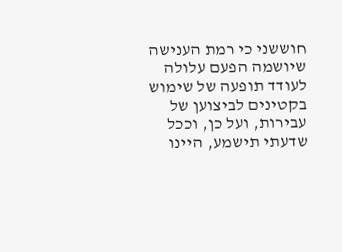חוששני כי רמת הענישה שיושמה הפעם עלולה לעודד תופעה של שימוש בקטינים לביצוען של עבירות, ועל כן, וככל שדעתי תישמע, היינו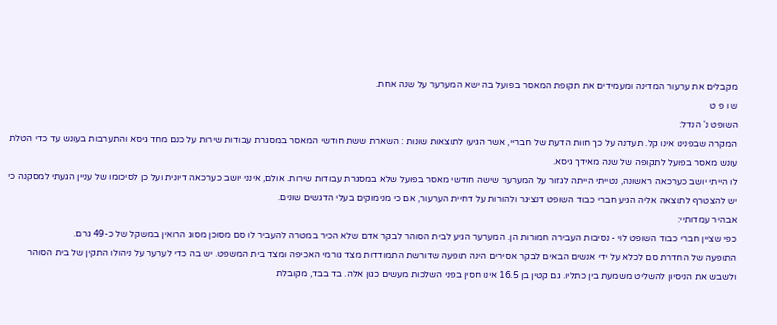מקבלים את ערעור המדינה ומעמידים את תקופת המאסר בפועל בה ישא המערער על שנה אחת.
ש ו פ ט
השופט נ' הנדל:
המקרה שבפנינו אינו קל. תעדנה על כך חוות הדעת של חבריי, אשר הגיעו לתוצאות שונות : השארת ששת חודשי המאסר במסגרת עבודות שירות על כנם מחד גיסא והתערבות בעונש עד כדי הטלת עונש מאסר בפועל לתקופה של שנה מאידך גיסא.
לו הייתי יושב כערכאה ראשונה, נטייתי הייתה לגזור על המערער שישה חודשי מאסר בפועל שלא במסגרת עבודות שירות. אולם, אינני יושב כערכאה דיונית ועל כן לסיכומו של עניין הגעתי למסקנה כי יש להצטרף לתוצאה אליה הגיע חברי כבוד השופט דנציגר ולהורות על דחיית הערעור, אם כי מנימוקים בעלי הדגשים שונים.
אבהיר עמדותיי:
כפי שציין חברי כבוד השופט לוי - נסיבות העבירה חמורות הן. המערער הגיע לבית הסוהר לבקר אדם שלא הכיר במטרה להעביר לו סם מסוכן מסוג הרואין במשקל של כ-49 גרם.
התופעה של החדרת סם לכלא על ידי אנשים הבאים לבקר אסירים הינה תופעה שדורשת התמודדות מצד גורמי האכיפה ומצד בית המשפט. יש בה כדי לערער על ניהולו התקין של בית הסוהר ולשבש את הניסיון להשליט משמעת בין כתליו. גם קטין בן 16.5 אינו חסין בפני השלכות מעשים כגון אלה. בד בבד, מקובלת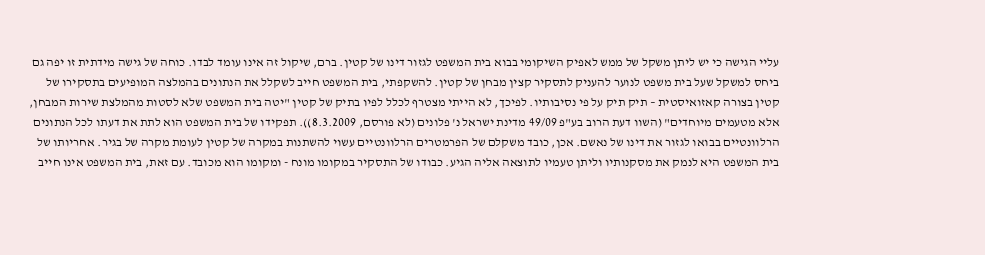עליי הגישה כי יש ליתן משקל של ממש לאפיק השיקומי בבוא בית המשפט לגזור דינו של קטין. ברם, שיקול זה אינו עומד לבדו. כוחה של גישה מידתית זו יפה גם ביחס למשקל שעל בית משפט לנוער להעניק לתסקיר קצין מבחן של קטין. להשקפתי, בית המשפט חייב לשקלל את הנתונים בהמלצה המופיעים בתסקירו של קטין בצורה קאזואיסטית – תיק תיק על פי נסיבותיו. לפיכך, לא הייתי מצטרף לכלל לפיו בתיק של קטין "יטה בית המשפט שלא לסטות מהמלצת שירות המבחן, אלא מטעמים מיוחדים" (השוו דעת הרוב בע"פ 49/09 מדינת ישראל נ' פלונים (לא פורסם, 8.3.2009)). תפקידו של בית המשפט הוא לתת את דעתו לכל הנתונים הרלוונטיים בבואו לגזור את דינו של נאשם. אכן, כובד משקלם של הפרמטרים הרלוונטיים עשוי להשתנות במקרה של קטין לעומת מקרה של בגיר. אחריותו של בית המשפט היא לנמק את מסקנותיו וליתן טעמיו לתוצאה אליה הגיע. כבודו של התסקיר במקומו מונח - ומקומו הוא מכובד. עם זאת, בית המשפט אינו חייב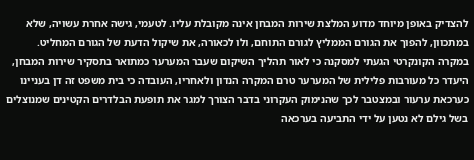להצדיק באופן מיוחד מדוע המלצת שירות המבחן אינה מקובלת עליו. לטעמי, גישה אחרת עשויה, שלא במתכוון, להפוך את הגורם הממליץ לגורם התוחם, ולו לכאורה, את שיקול הדעת של הגורם המחליט.
במקרה הקונקרטי הגעתי למסקנה כי לאור תהליך השיקום שעבר המערער כמתואר בתסקיר שירות המבחן, היעדר כל מעורבות פלילית של המערער טרם המקרה הנדון ולאחריו, העובדה כי בית משפט זה דן בעניינו כערכאת ערעור ובמצטבר לכך שהנימוק העקרוני בדבר הצורך למגר את תופעת הבלדרים הקטינים שמנוצלים בשל גילם לא נטען על ידי התביעה בערכאה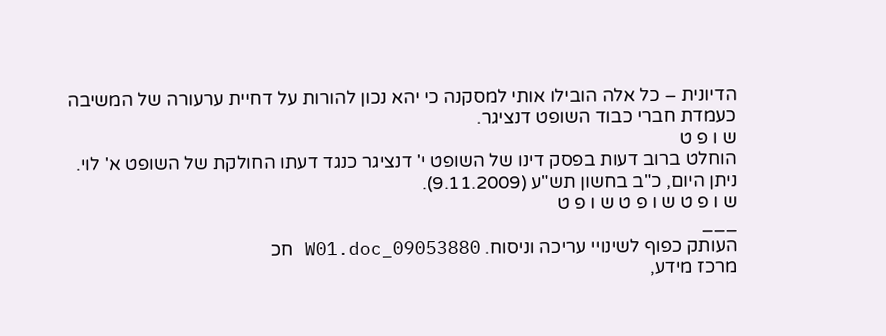הדיונית – כל אלה הובילו אותי למסקנה כי יהא נכון להורות על דחיית ערעורה של המשיבה כעמדת חברי כבוד השופט דנציגר.
ש ו פ ט
הוחלט ברוב דעות בפסק דינו של השופט י' דנציגר כנגד דעתו החולקת של השופט א' לוי.
ניתן היום, כ"ב בחשון תש"ע (9.11.2009).
ש ו פ ט ש ו פ ט ש ו פ ט
___
העותק כפוף לשינויי עריכה וניסוח. 09053880_W01.doc חכ
מרכז מידע,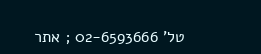טל' 02-6593666 ; אתר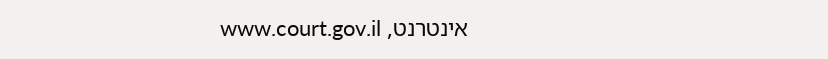אינטרנט, www.court.gov.il